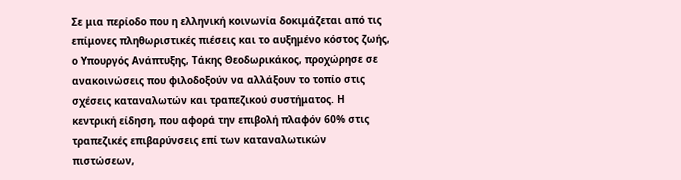Σε μια περίοδο που η ελληνική κοινωνία δοκιμάζεται από τις επίμονες πληθωριστικές πιέσεις και το αυξημένο κόστος ζωής, ο Υπουργός Ανάπτυξης, Τάκης Θεοδωρικάκος, προχώρησε σε ανακοινώσεις που φιλοδοξούν να αλλάξουν το τοπίο στις σχέσεις καταναλωτών και τραπεζικού συστήματος. Η κεντρική είδηση, που αφορά την επιβολή πλαφόν 60% στις τραπεζικές επιβαρύνσεις επί των καταναλωτικών πιστώσεων,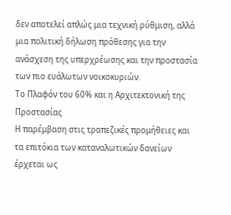δεν αποτελεί απλώς μια τεχνική ρύθμιση, αλλά μια πολιτική δήλωση πρόθεσης για την ανάσχεση της υπερχρέωσης και την προστασία των πιο ευάλωτων νοικοκυριών.
Το Πλαφόν του 60% και η Αρχιτεκτονική της Προστασίας
Η παρέμβαση στις τραπεζικές προμήθειες και τα επιτόκια των καταναλωτικών δανείων έρχεται ως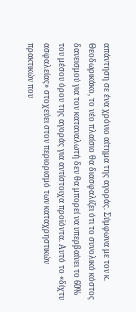απάντηση σε ένα χρόνιο αίτημα της αγοράς. Σύμφωνα με τον κ. Θεοδωρικάκο, το νέο πλαίσιο θα διασφαλίζει ότι το συνολικό κόστος δανεισμού για τον καταναλωτή δεν θα μπορεί να υπερβαίνει το 60% του μέσου όρου της αγοράς για αντίστοιχα προϊόντα. Αυτό το «δίχτυ ασφαλείας» στοχεύει στον περιορισμό των καταχρηστικών πρακτικών που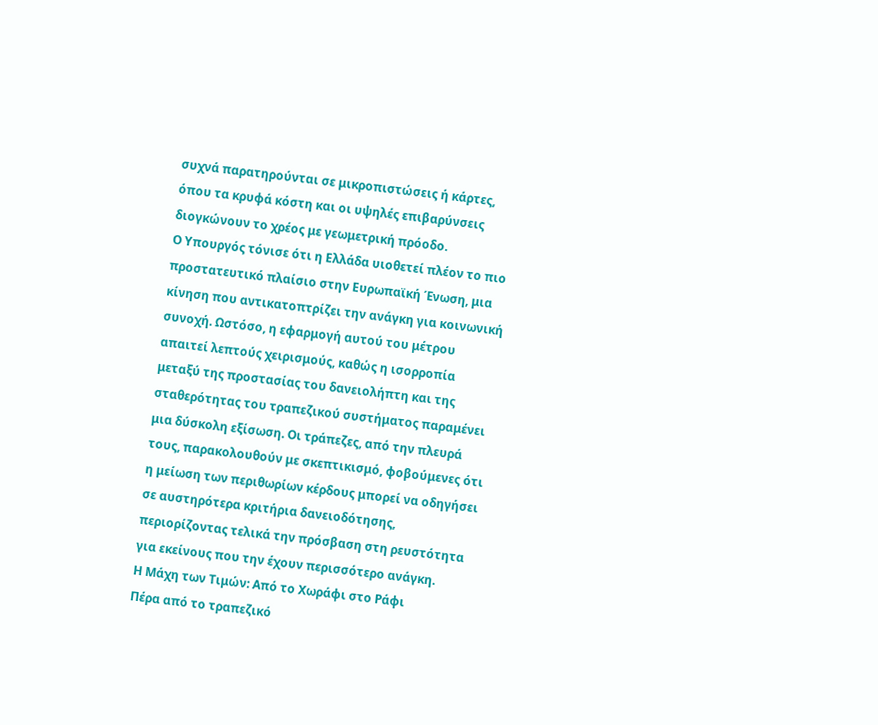συχνά παρατηρούνται σε μικροπιστώσεις ή κάρτες, όπου τα κρυφά κόστη και οι υψηλές επιβαρύνσεις διογκώνουν το χρέος με γεωμετρική πρόοδο.
Ο Υπουργός τόνισε ότι η Ελλάδα υιοθετεί πλέον το πιο προστατευτικό πλαίσιο στην Ευρωπαϊκή Ένωση, μια κίνηση που αντικατοπτρίζει την ανάγκη για κοινωνική συνοχή. Ωστόσο, η εφαρμογή αυτού του μέτρου απαιτεί λεπτούς χειρισμούς, καθώς η ισορροπία μεταξύ της προστασίας του δανειολήπτη και της σταθερότητας του τραπεζικού συστήματος παραμένει μια δύσκολη εξίσωση. Οι τράπεζες, από την πλευρά τους, παρακολουθούν με σκεπτικισμό, φοβούμενες ότι η μείωση των περιθωρίων κέρδους μπορεί να οδηγήσει σε αυστηρότερα κριτήρια δανειοδότησης, περιορίζοντας τελικά την πρόσβαση στη ρευστότητα για εκείνους που την έχουν περισσότερο ανάγκη.
Η Μάχη των Τιμών: Από το Χωράφι στο Ράφι
Πέρα από το τραπεζικό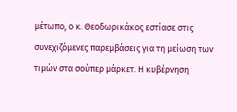μέτωπο, ο κ. Θεοδωρικάκος εστίασε στις συνεχιζόμενες παρεμβάσεις για τη μείωση των τιμών στα σούπερ μάρκετ. Η κυβέρνηση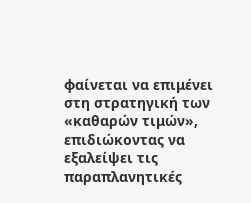φαίνεται να επιμένει στη στρατηγική των «καθαρών τιμών», επιδιώκοντας να εξαλείψει τις παραπλανητικές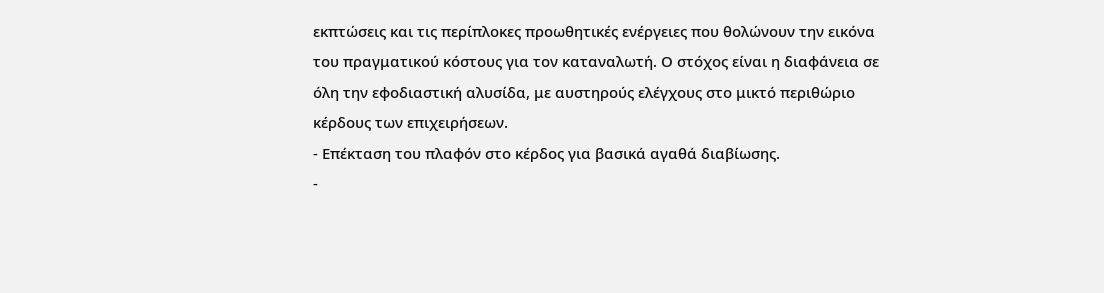εκπτώσεις και τις περίπλοκες προωθητικές ενέργειες που θολώνουν την εικόνα του πραγματικού κόστους για τον καταναλωτή. Ο στόχος είναι η διαφάνεια σε όλη την εφοδιαστική αλυσίδα, με αυστηρούς ελέγχους στο μικτό περιθώριο κέρδους των επιχειρήσεων.
- Επέκταση του πλαφόν στο κέρδος για βασικά αγαθά διαβίωσης.
-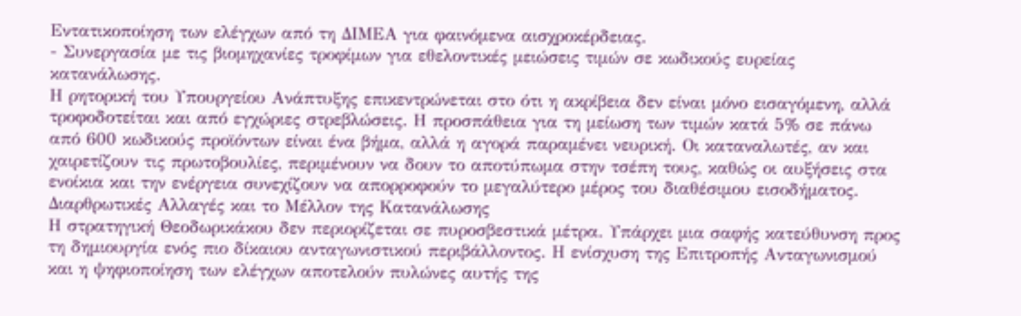Εντατικοποίηση των ελέγχων από τη ΔΙΜΕΑ για φαινόμενα αισχροκέρδειας.
- Συνεργασία με τις βιομηχανίες τροφίμων για εθελοντικές μειώσεις τιμών σε κωδικούς ευρείας κατανάλωσης.
Η ρητορική του Υπουργείου Ανάπτυξης επικεντρώνεται στο ότι η ακρίβεια δεν είναι μόνο εισαγόμενη, αλλά τροφοδοτείται και από εγχώριες στρεβλώσεις. Η προσπάθεια για τη μείωση των τιμών κατά 5% σε πάνω από 600 κωδικούς προϊόντων είναι ένα βήμα, αλλά η αγορά παραμένει νευρική. Οι καταναλωτές, αν και χαιρετίζουν τις πρωτοβουλίες, περιμένουν να δουν το αποτύπωμα στην τσέπη τους, καθώς οι αυξήσεις στα ενοίκια και την ενέργεια συνεχίζουν να απορροφούν το μεγαλύτερο μέρος του διαθέσιμου εισοδήματος.
Διαρθρωτικές Αλλαγές και το Μέλλον της Κατανάλωσης
Η στρατηγική Θεοδωρικάκου δεν περιορίζεται σε πυροσβεστικά μέτρα. Υπάρχει μια σαφής κατεύθυνση προς τη δημιουργία ενός πιο δίκαιου ανταγωνιστικού περιβάλλοντος. Η ενίσχυση της Επιτροπής Ανταγωνισμού και η ψηφιοποίηση των ελέγχων αποτελούν πυλώνες αυτής της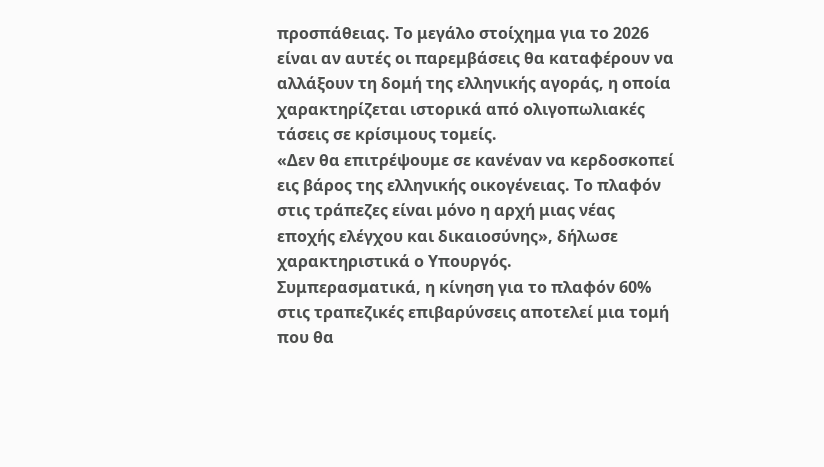προσπάθειας. Το μεγάλο στοίχημα για το 2026 είναι αν αυτές οι παρεμβάσεις θα καταφέρουν να αλλάξουν τη δομή της ελληνικής αγοράς, η οποία χαρακτηρίζεται ιστορικά από ολιγοπωλιακές τάσεις σε κρίσιμους τομείς.
«Δεν θα επιτρέψουμε σε κανέναν να κερδοσκοπεί εις βάρος της ελληνικής οικογένειας. Το πλαφόν στις τράπεζες είναι μόνο η αρχή μιας νέας εποχής ελέγχου και δικαιοσύνης», δήλωσε χαρακτηριστικά ο Υπουργός.
Συμπερασματικά, η κίνηση για το πλαφόν 60% στις τραπεζικές επιβαρύνσεις αποτελεί μια τομή που θα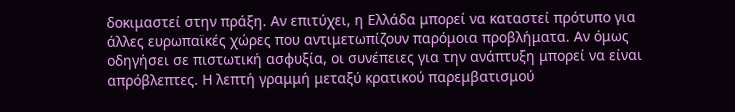δοκιμαστεί στην πράξη. Αν επιτύχει, η Ελλάδα μπορεί να καταστεί πρότυπο για άλλες ευρωπαϊκές χώρες που αντιμετωπίζουν παρόμοια προβλήματα. Αν όμως οδηγήσει σε πιστωτική ασφυξία, οι συνέπειες για την ανάπτυξη μπορεί να είναι απρόβλεπτες. Η λεπτή γραμμή μεταξύ κρατικού παρεμβατισμού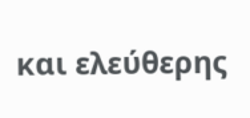και ελεύθερης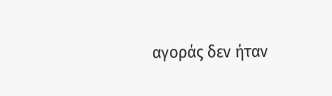αγοράς δεν ήταν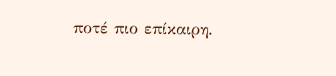ποτέ πιο επίκαιρη.